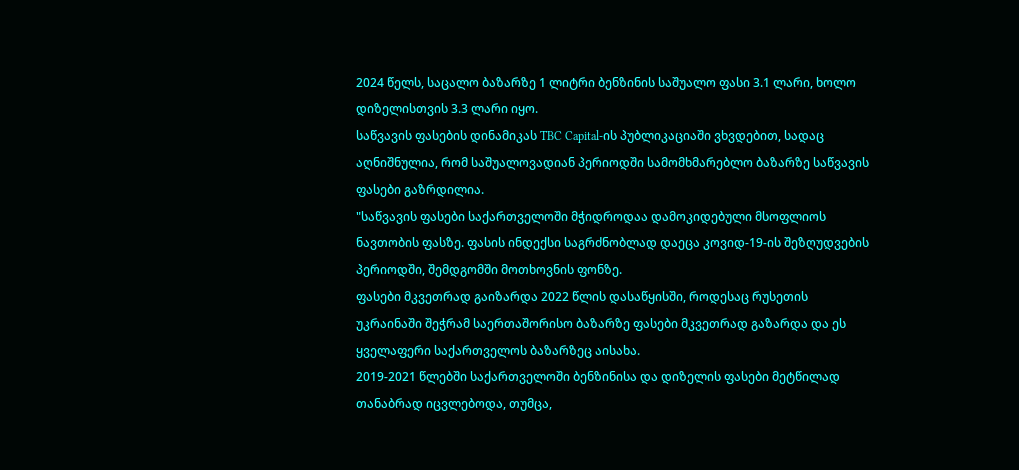2024 წელს, საცალო ბაზარზე 1 ლიტრი ბენზინის საშუალო ფასი 3.1 ლარი, ხოლო დიზელისთვის 3.3 ლარი იყო.
საწვავის ფასების დინამიკას TBC Capital-ის პუბლიკაციაში ვხვდებით, სადაც აღნიშნულია, რომ საშუალოვადიან პერიოდში სამომხმარებლო ბაზარზე საწვავის ფასები გაზრდილია.
"საწვავის ფასები საქართველოში მჭიდროდაა დამოკიდებული მსოფლიოს ნავთობის ფასზე. ფასის ინდექსი საგრძნობლად დაეცა კოვიდ-19-ის შეზღუდვების პერიოდში, შემდგომში მოთხოვნის ფონზე.
ფასები მკვეთრად გაიზარდა 2022 წლის დასაწყისში, როდესაც რუსეთის უკრაინაში შეჭრამ საერთაშორისო ბაზარზე ფასები მკვეთრად გაზარდა და ეს ყველაფერი საქართველოს ბაზარზეც აისახა.
2019-2021 წლებში საქართველოში ბენზინისა და დიზელის ფასები მეტწილად თანაბრად იცვლებოდა, თუმცა,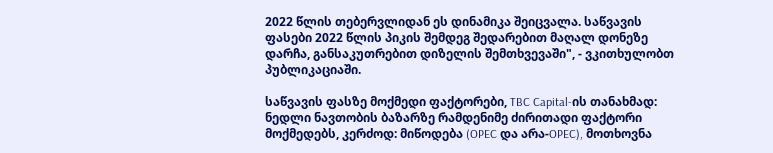2022 წლის თებერვლიდან ეს დინამიკა შეიცვალა. საწვავის ფასები 2022 წლის პიკის შემდეგ შედარებით მაღალ დონეზე დარჩა, განსაკუთრებით დიზელის შემთხვევაში", - ვკითხულობთ პუბლიკაციაში.

საწვავის ფასზე მოქმედი ფაქტორები, TBC Capital-ის თანახმად:
ნედლი ნავთობის ბაზარზე რამდენიმე ძირითადი ფაქტორი მოქმედებს, კერძოდ: მიწოდება (OPEC და არა-OPEC), მოთხოვნა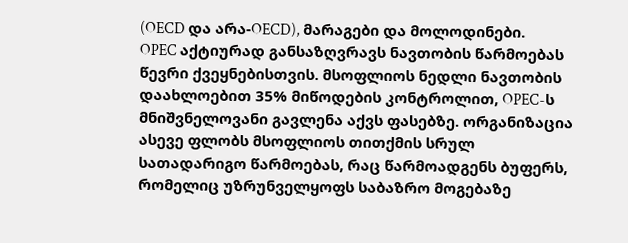(OECD და არა-OECD), მარაგები და მოლოდინები.
OPEC აქტიურად განსაზღვრავს ნავთობის წარმოებას წევრი ქვეყნებისთვის. მსოფლიოს ნედლი ნავთობის დაახლოებით 35% მიწოდების კონტროლით, OPEC-ს მნიშვნელოვანი გავლენა აქვს ფასებზე. ორგანიზაცია ასევე ფლობს მსოფლიოს თითქმის სრულ სათადარიგო წარმოებას, რაც წარმოადგენს ბუფერს, რომელიც უზრუნველყოფს საბაზრო მოგებაზე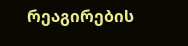რეაგირების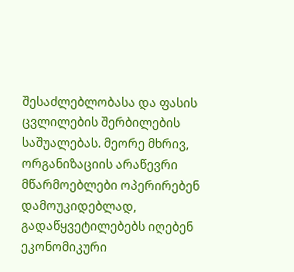შესაძლებლობასა და ფასის ცვლილების შერბილების საშუალებას. მეორე მხრივ, ორგანიზაციის არაწევრი მწარმოებლები ოპერირებენ დამოუკიდებლად, გადაწყვეტილებებს იღებენ ეკონომიკური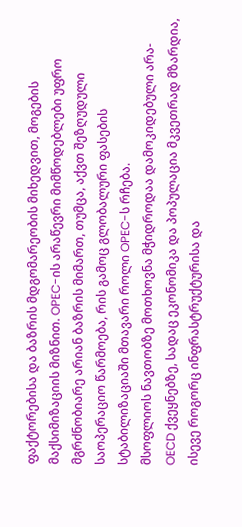ფაქტორებისა და ბაზრის მდგომარეობის მიხედვით, მოგების მაქსიმიზაციის მიზნით. OPEC-ის არაწევრი მიმწოდებლები უფრო მგრძნობიარე არიან ბაზრის მიმართ, თუმცა, აქვთ შეზღუდული საოპერაციო წარმოება, რის გამოც გლობალური ფასების სტაბილიზაციაში მთავარი როლი OPEC-ს რჩება.
მსოფლიოს ნავთობზე მოთხოვნა მჭიდროდაა დამოკიდებული არა-OECD ქვეყნებზე, სადაც ეკონომიკა და პოპულაცია მკვეთრად მზარდია, ისევე როგორც ინფრასტრუქტურისა და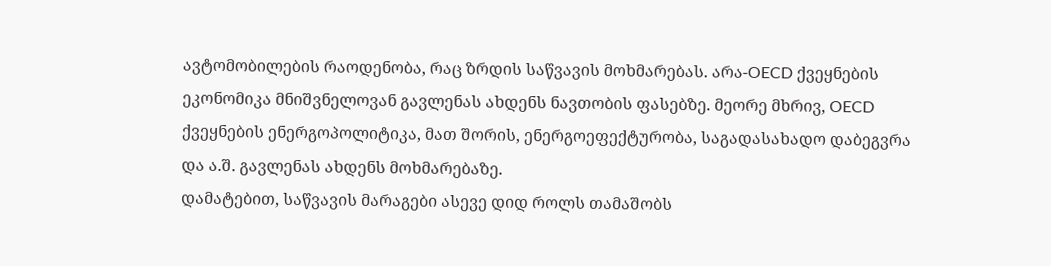ავტომობილების რაოდენობა, რაც ზრდის საწვავის მოხმარებას. არა-OECD ქვეყნების ეკონომიკა მნიშვნელოვან გავლენას ახდენს ნავთობის ფასებზე. მეორე მხრივ, OECD ქვეყნების ენერგოპოლიტიკა, მათ შორის, ენერგოეფექტურობა, საგადასახადო დაბეგვრა და ა.შ. გავლენას ახდენს მოხმარებაზე.
დამატებით, საწვავის მარაგები ასევე დიდ როლს თამაშობს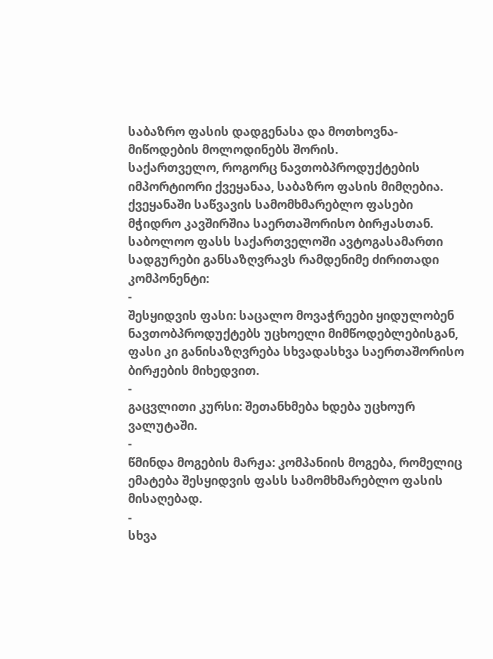საბაზრო ფასის დადგენასა და მოთხოვნა-მიწოდების მოლოდინებს შორის.
საქართველო, როგორც ნავთობპროდუქტების იმპორტიორი ქვეყანაა, საბაზრო ფასის მიმღებია. ქვეყანაში საწვავის სამომხმარებლო ფასები მჭიდრო კავშირშია საერთაშორისო ბირჟასთან.
საბოლოო ფასს საქართველოში ავტოგასამართი სადგურები განსაზღვრავს რამდენიმე ძირითადი კომპონენტი:
-
შესყიდვის ფასი: საცალო მოვაჭრეები ყიდულობენ ნავთობპროდუქტებს უცხოელი მიმწოდებლებისგან, ფასი კი განისაზღვრება სხვადასხვა საერთაშორისო ბირჟების მიხედვით.
-
გაცვლითი კურსი: შეთანხმება ხდება უცხოურ ვალუტაში.
-
წმინდა მოგების მარჟა: კომპანიის მოგება, რომელიც ემატება შესყიდვის ფასს სამომხმარებლო ფასის მისაღებად.
-
სხვა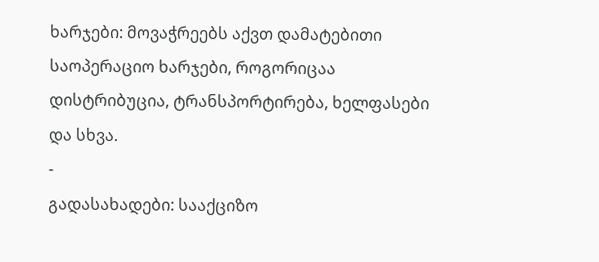ხარჯები: მოვაჭრეებს აქვთ დამატებითი საოპერაციო ხარჯები, როგორიცაა დისტრიბუცია, ტრანსპორტირება, ხელფასები და სხვა.
-
გადასახადები: სააქციზო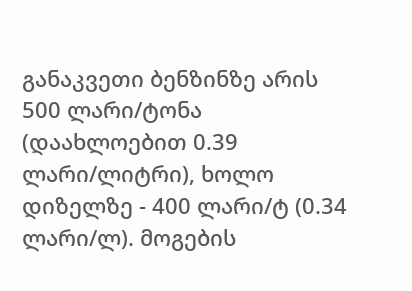განაკვეთი ბენზინზე არის 500 ლარი/ტონა (დაახლოებით 0.39 ლარი/ლიტრი), ხოლო დიზელზე - 400 ლარი/ტ (0.34 ლარი/ლ). მოგების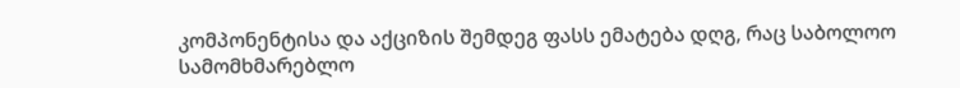კომპონენტისა და აქციზის შემდეგ ფასს ემატება დღგ, რაც საბოლოო სამომხმარებლო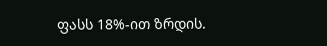ფასს 18%-ით ზრდის.